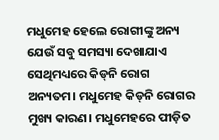ମଧୁମେହ ହେଲେ ରୋଗୀଙ୍କୁ ଅନ୍ୟ ଯେଉଁ ସବୁ ସମସ୍ୟା ଦେଖାଯାଏ ସେଥିମଧ୍ୟରେ କିଡ୍‌ନି ରୋଗ ଅନ୍ୟତମ। ମଧୁମେହ କିଡ୍‌ନି ରୋଗର ମୁଖ୍ୟ କାରଣ। ମଧୁମେହରେ ପୀଡ଼ିତ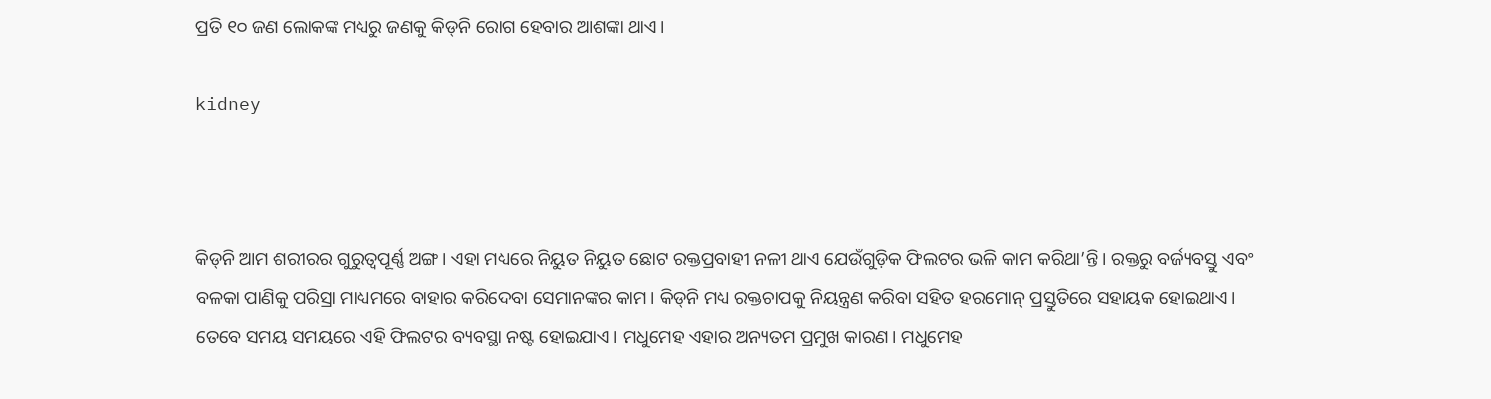ପ୍ରତି ୧୦ ଜଣ ଲୋକଙ୍କ ମଧ୍ୟରୁ ଜଣକୁ କିଡ୍‌ନି ରୋଗ ହେବାର ଆଶଙ୍କା ଥାଏ।

kidney



କିଡ୍‌ନି ଆମ ଶରୀରର ଗୁରୁତ୍ୱପୂର୍ଣ୍ଣ ଅଙ୍ଗ। ଏହା ମଧ୍ୟରେ ନିୟୁତ ନିୟୁତ ଛୋଟ ରକ୍ତପ୍ରବାହୀ ନଳୀ ଥାଏ ଯେଉଁଗୁଡ଼ିକ ଫିଲଟର ଭଳି କାମ କରିଥା’ନ୍ତି। ରକ୍ତରୁ ବର୍ଜ୍ୟବସ୍ତୁ ଏବଂ ବଳକା ପାଣିକୁ ପରିସ୍ରା ମାଧ୍ୟମରେ ବାହାର କରିଦେବା ସେମାନଙ୍କର କାମ। କିଡ୍‌ନି ମଧ୍ୟ ରକ୍ତଚାପକୁ ନିୟନ୍ତ୍ରଣ କରିବା ସହିତ ହରମୋନ୍ ପ୍ରସ୍ତୁତିରେ ସହାୟକ ହୋଇଥାଏ। ତେବେ ସମୟ ସମୟରେ ଏହି ଫିଲଟର ବ୍ୟବସ୍ଥା ନଷ୍ଟ ହୋଇଯାଏ। ମଧୁମେହ ଏହାର ଅନ୍ୟତମ ପ୍ରମୁଖ କାରଣ। ମଧୁମେହ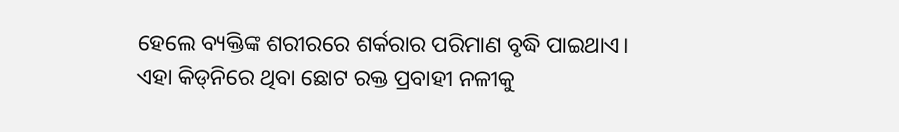ହେଲେ ବ୍ୟକ୍ତିଙ୍କ ଶରୀରରେ ଶର୍କରାର ପରିମାଣ ବୃଦ୍ଧି ପାଇଥାଏ। ଏହା କିଡ୍‌ନିରେ ଥିବା ଛୋଟ ରକ୍ତ ପ୍ରବାହୀ ନଳୀକୁ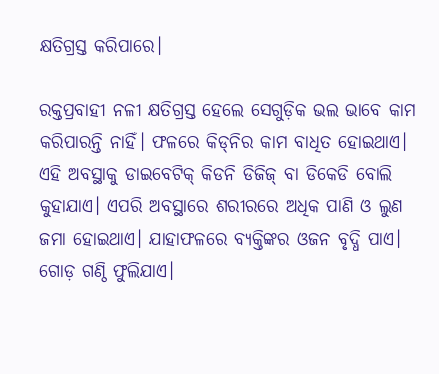କ୍ଷତିଗ୍ରସ୍ତ କରିପାରେ।

ରକ୍ତପ୍ରବାହୀ ନଳୀ କ୍ଷତିଗ୍ରସ୍ତ ହେଲେ ସେଗୁଡ଼ିକ ଭଲ ଭାବେ କାମ କରିପାରନ୍ତି ନାହିଁ। ଫଳରେ କିଡ୍‌ନିର କାମ ବାଧିତ ହୋଇଥାଏ। ଏହି ଅବସ୍ଥାକୁ ଡାଇବେଟିକ୍ କିଡନି ଡିଜିଜ୍ ବା ଡିକେଡି ବୋଲି କୁହାଯାଏ। ଏପରି ଅବସ୍ଥାରେ ଶରୀରରେ ଅଧିକ ପାଣି ଓ ଲୁଣ ଜମା ହୋଇଥାଏ। ଯାହାଫଳରେ ବ୍ୟକ୍ତିଙ୍କର ଓଜନ ବୃଦ୍ଧି ପାଏ। ଗୋଡ଼ ଗଣ୍ଠି ଫୁଲିଯାଏ।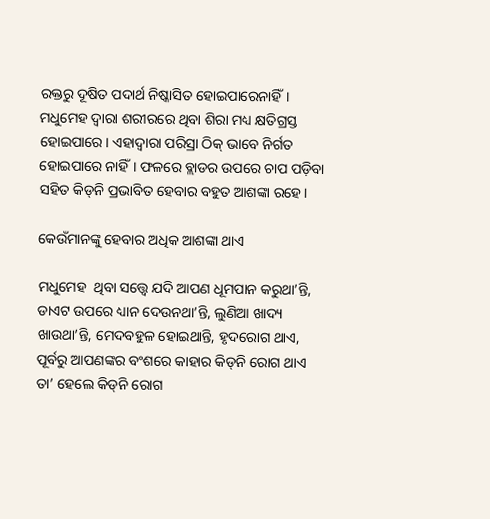ରକ୍ତରୁ ଦୂଷିତ ପଦାର୍ଥ ନିଷ୍କାସିତ ହୋଇପାରେନାହିଁ। ମଧୁମେହ ଦ୍ୱାରା ଶରୀରରେ ଥିବା ଶିରା ମଧ୍ୟ କ୍ଷତିଗ୍ରସ୍ତ ହୋଇପାରେ। ଏହାଦ୍ୱାରା ପରିସ୍ରା ଠିକ୍ ଭାବେ ନିର୍ଗତ ହୋଇପାରେ ନାହିଁ। ଫଳରେ ବ୍ଲାଡର ଉପରେ ଚାପ ପଡ଼ିବା ସହିତ କିଡ୍‌ନି ପ୍ରଭାବିତ ହେବାର ବହୁତ ଆଶଙ୍କା ରହେ।

କେଉଁମାନଙ୍କୁ ହେବାର ଅଧିକ ଆଶଙ୍କା ଥାଏ

ମଧୁମେହ  ଥିବା ସତ୍ତ୍ୱେ ଯଦି ଆପଣ ଧୂମପାନ କରୁଥା’ନ୍ତି, ଡାଏଟ ଉପରେ ଧ୍ୟାନ ଦେଉନଥା’ନ୍ତି, ଲୁଣିଆ ଖାଦ୍ୟ ଖାଉଥା’ନ୍ତି, ମେଦବହୁଳ ହୋଇଥାନ୍ତି, ହୃଦରୋଗ ଥାଏ, ପୂର୍ବରୁ ଆପଣଙ୍କର ବଂଶରେ କାହାର କିଡ୍‌ନି ରୋଗ ଥାଏ ତା’ ହେଲେ କିଡ୍‌ନି ରୋଗ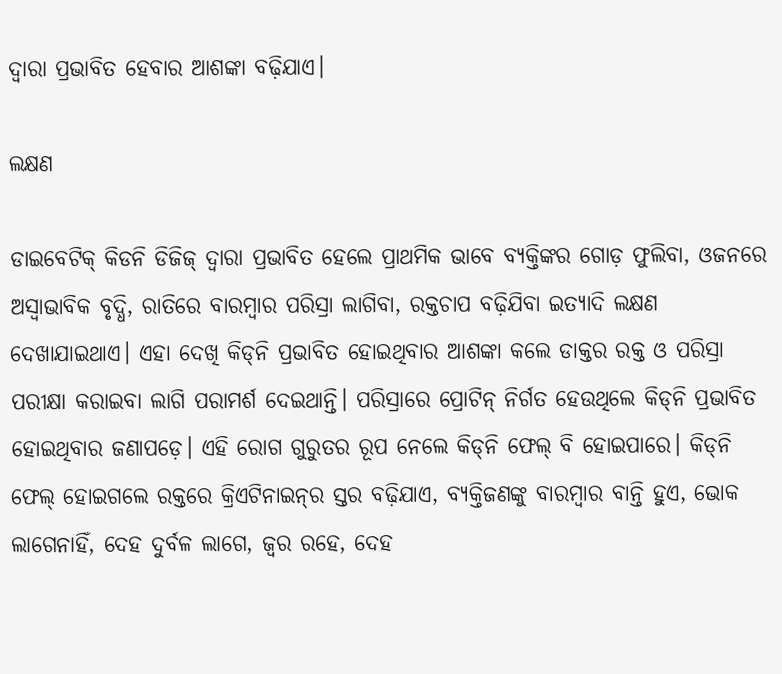ଦ୍ୱାରା ପ୍ରଭାବିତ ହେବାର ଆଶଙ୍କା ବଢ଼ିଯାଏ।

ଲକ୍ଷଣ

ଡାଇବେଟିକ୍ କିଡନି ଡିଜିଜ୍ ଦ୍ୱାରା ପ୍ରଭାବିତ ହେଲେ ପ୍ରାଥମିକ ଭାବେ ବ୍ୟକ୍ତିଙ୍କର ଗୋଡ଼ ଫୁଲିବା, ଓଜନରେ ଅସ୍ୱାଭାବିକ ବୃଦ୍ଧି, ରାତିରେ ବାରମ୍ବାର ପରିସ୍ରା ଲାଗିବା, ରକ୍ତଚାପ ବଢ଼ିଯିବା ଇତ୍ୟାଦି ଲକ୍ଷଣ ଦେଖାଯାଇଥାଏ। ଏହା ଦେଖି କିଡ୍‌ନି ପ୍ରଭାବିତ ହୋଇଥିବାର ଆଶଙ୍କା କଲେ ଡାକ୍ତର ରକ୍ତ ଓ ପରିସ୍ରା ପରୀକ୍ଷା କରାଇବା ଲାଗି ପରାମର୍ଶ ଦେଇଥାନ୍ତି। ପରିସ୍ରାରେ ପ୍ରୋଟିନ୍ ନିର୍ଗତ ହେଉଥିଲେ କିଡ୍‌ନି ପ୍ରଭାବିତ ହୋଇଥିବାର ଜଣାପଡ଼େ। ଏହି ରୋଗ ଗୁରୁତର ରୂପ ନେଲେ କିଡ୍‌ନି ଫେଲ୍ ବି ହୋଇପାରେ। କିଡ୍‌ନି ଫେଲ୍ ହୋଇଗଲେ ରକ୍ତରେ କ୍ରିଏଟିନାଇନ୍‌ର ସ୍ତର ବଢ଼ିଯାଏ, ବ୍ୟକ୍ତିଜଣଙ୍କୁ ବାରମ୍ବାର ବାନ୍ତି ହୁଏ, ଭୋକ ଲାଗେନାହିଁ, ଦେହ ଦୁର୍ବଳ ଲାଗେ, ଜ୍ୱର ରହେ, ଦେହ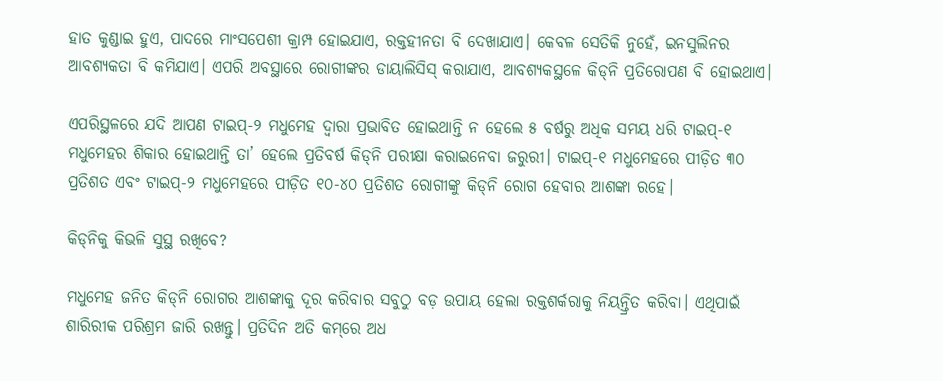ହାତ କୁଣ୍ଡାଇ ହୁଏ, ପାଦରେ ମାଂସପେଶୀ କ୍ରାମ୍ପ ହୋଇଯାଏ, ରକ୍ତହୀନତା ବି ଦେଖାଯାଏ। କେବଳ ସେତିକି ନୁହେଁ, ଇନସୁଲିନର ଆବଶ୍ୟକତା ବି କମିଯାଏ। ଏପରି ଅବସ୍ଥାରେ ରୋଗୀଙ୍କର ଡାୟାଲିସିସ୍ କରାଯାଏ, ଆବଶ୍ୟକସ୍ଥଳେ କିଡ୍‌ନି ପ୍ରତିରୋପଣ ବି ହୋଇଥାଏ।

ଏପରିସ୍ଥଳରେ ଯଦି ଆପଣ ଟାଇପ୍‌-୨ ମଧୁମେହ ଦ୍ୱାରା ପ୍ରଭାବିତ ହୋଇଥାନ୍ତି ନ ହେଲେ ୫ ବର୍ଷରୁ ଅଧିକ ସମୟ ଧରି ଟାଇପ୍‌-୧ ମଧୁମେହର ଶିକାର ହୋଇଥାନ୍ତି ତା’ ହେଲେ ପ୍ରତିବର୍ଷ କିଡ୍‌ନି ପରୀକ୍ଷା କରାଇନେବା ଜରୁରୀ। ଟାଇପ୍‌-୧ ମଧୁମେହରେ ପୀଡ଼ିତ ୩୦ ପ୍ରତିଶତ ଏବଂ ଟାଇପ୍‌-୨ ମଧୁମେହରେ ପୀଡ଼ିତ ୧୦-୪୦ ପ୍ରତିଶତ ରୋଗୀଙ୍କୁ କିଡ୍‌ନି ରୋଗ ହେବାର ଆଶଙ୍କା ରହେ।

କିଡ୍‌ନିକୁ କିଭଳି ସୁସ୍ଥ ରଖିବେ?

ମଧୁମେହ ଜନିତ କିଡ୍‌ନି ରୋଗର ଆଶଙ୍କାକୁ ଦୂର କରିବାର ସବୁଠୁ ବଡ଼ ଉପାୟ ହେଲା ରକ୍ତଶର୍କରାକୁ ନିୟନ୍ତ୍ରିତ କରିବା। ଏଥିପାଇଁ ଶାରିରୀକ ପରିଶ୍ରମ ଜାରି ରଖନ୍ତୁ। ପ୍ରତିଦିନ ଅତି କମ୍‌ରେ ଅଧ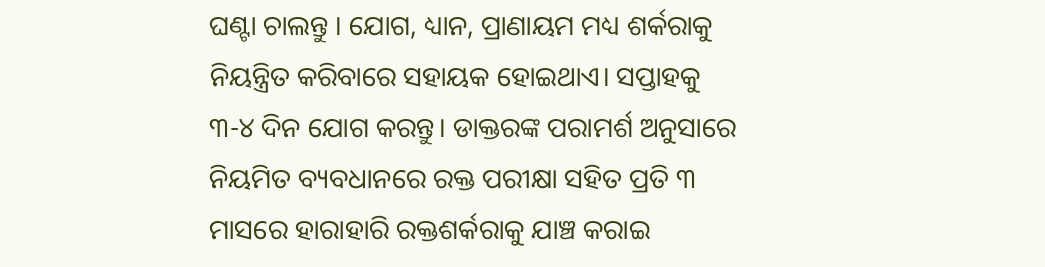ଘଣ୍ଟା ଚାଲନ୍ତୁ । ଯୋଗ, ଧ୍ୟାନ, ପ୍ରାଣାୟମ ମଧ୍ୟ ଶର୍କରାକୁ ନିୟନ୍ତ୍ରିତ କରିବାରେ ସହାୟକ ହୋଇଥାଏ। ସପ୍ତାହକୁ ୩-୪ ଦିନ ଯୋଗ କରନ୍ତୁ। ଡାକ୍ତରଙ୍କ ପରାମର୍ଶ ଅନୁସାରେ ନିୟମିତ ବ୍ୟବଧାନରେ ରକ୍ତ ପରୀକ୍ଷା ସହିତ ପ୍ରତି ୩ ମାସରେ ହାରାହାରି ରକ୍ତଶର୍କରାକୁ ଯାଞ୍ଚ କରାଇ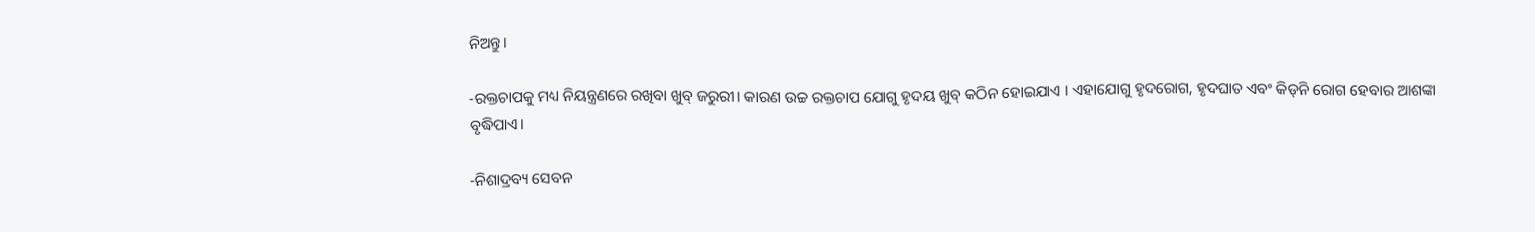ନିଅନ୍ତୁ।

-ରକ୍ତଚାପକୁ ମଧ୍ୟ ନିୟନ୍ତ୍ରଣରେ ରଖିବା ଖୁବ୍ ଜରୁରୀ। କାରଣ ଉଚ୍ଚ ରକ୍ତଚାପ ଯୋଗୁ ହୃଦୟ ଖୁବ୍ କଠିନ ହୋଇଯାଏ । ଏହାଯୋଗୁ ହୃଦରୋଗ, ହୃଦଘାତ ଏବଂ କିଡ୍‌ନି ରୋଗ ହେବାର ଆଶଙ୍କା ବୃଦ୍ଧିପାଏ।

-ନିଶାଦ୍ରବ୍ୟ ସେବନ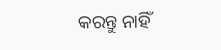କରନ୍ତୁ ନାହିଁ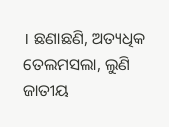। ଛଣାଛଣି, ଅତ୍ୟଧିକ ତେଲମସଲା, ଲୁଣି ଜାତୀୟ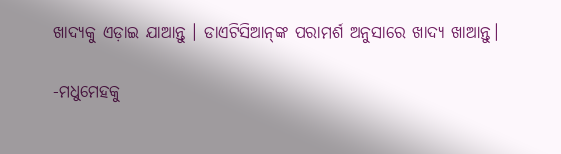ଖାଦ୍ୟକୁ ଏଡ଼ାଇ ଯାଆନ୍ତୁ । ଡାଏଟିସିଆନ୍‌ଙ୍କ ପରାମର୍ଶ ଅନୁସାରେ ଖାଦ୍ୟ ଖାଆନ୍ତୁ।

-ମଧୁମେହକୁ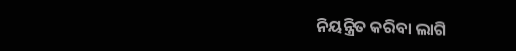ନିୟନ୍ତ୍ରିତ କରିବା ଲାଗି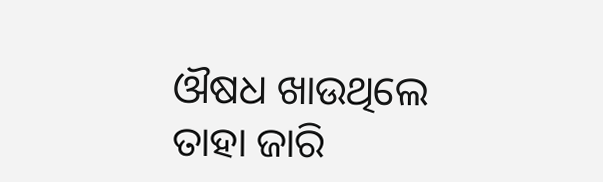ଔଷଧ ଖାଉଥିଲେ ତାହା ଜାରି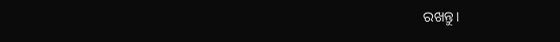ରଖନ୍ତୁ।